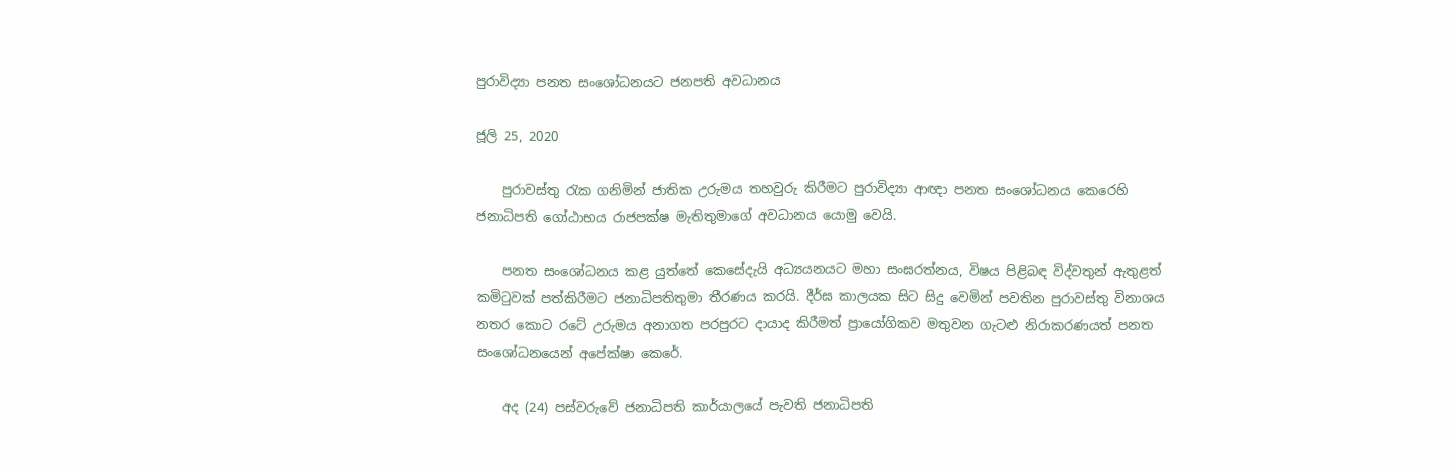පුරාවිද්‍යා පනත සංශෝධනයට ජනපති අවධානය

ජූලි 25, 2020

    පුරාවස්තු රැක ගනිමින් ජාතික උරුමය තහවුරු කිරීමට පුරාවිද්‍යා ආඥා පනත සංශෝධනය කෙරෙහි ජනාධිපති ගෝඨාභය රාජපක්ෂ මැතිතුමාගේ අවධානය යොමු වෙයි.

    පනත සංශෝධනය කළ යුත්තේ කෙසේදැයි අධ්‍යයනයට මහා සංඝරත්නය, විෂය පිළිබඳ විද්වතුන් ඇතුළත් කමිටුවක් පත්කිරීමට ජනාධිපතිතුමා තීරණය කරයි. දීර්ඝ කාලයක සිට සිදු වෙමින් පවතින පුරාවස්තු විනාශය නතර කොට රටේ උරුමය අනාගත පරපුරට දායාද කිරීමත් ප්‍රායෝගිකව මතුවන ගැටළු නිරාකරණයත් පනත සංශෝධනයෙන් අපේක්ෂා කෙරේ.

    අද (24) පස්වරුවේ ජනාධිපති කාර්යාලයේ පැවති ජනාධිපති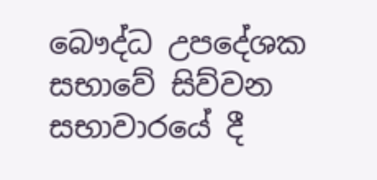බෞද්ධ උපදේශක සභාවේ සිව්වන සභාවාරයේ දී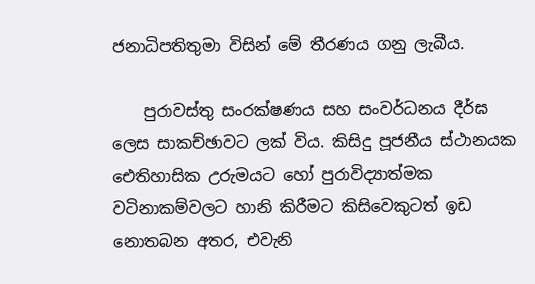ජනාධිපතිතුමා විසින් මේ තීරණය ගනු ලැබීය.

    පුරාවස්තු සංරක්ෂණය සහ සංවර්ධනය දීර්ඝ ලෙස සාකච්ඡාවට ලක් විය. කිසිදු පූජනීය ස්ථානයක ඓතිහාසික උරුමයට හෝ පුරාවිද්‍යාත්මක වටිනාකම්වලට හානි කිරීමට කිසිවෙකුටත් ඉඩ නොතබන අතර, එවැනි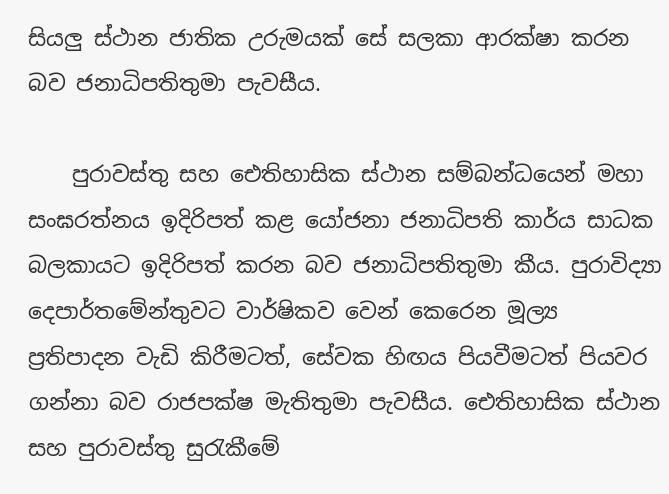සියලු ස්ථාන ජාතික උරුමයක් සේ සලකා ආරක්ෂා කරන බව ජනාධිපතිතුමා පැවසීය.

    පුරාවස්තු සහ ඓතිහාසික ස්ථාන සම්බන්ධයෙන් මහා සංඝරත්නය ඉදිරිපත් කළ යෝජනා ජනාධිපති කාර්ය සාධක බලකායට ඉදිරිපත් කරන බව ජනාධිපතිතුමා කීය. පුරාවිද්‍යා දෙපාර්තමේන්තුවට වාර්ෂිකව වෙන් කෙරෙන මූල්‍ය ප්‍රතිපාදන වැඩි කිරීමටත්, සේවක හිඟය පියවීමටත් පියවර ගන්නා බව රාජපක්ෂ මැතිතුමා පැවසීය. ඓතිහාසික ස්ථාන සහ පුරාවස්තු සුරැකීමේ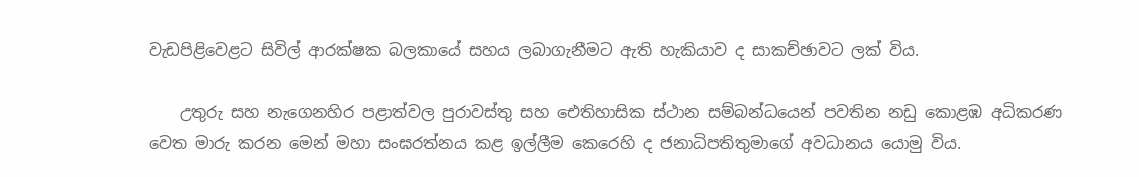වැඩපිළිවෙළට සිවිල් ආරක්ෂක බලකායේ සහය ලබාගැනීමට ඇති හැකියාව ද සාකච්ඡාවට ලක් විය.

    උතුරු සහ නැගෙනහිර පළාත්වල පුරාවස්තු සහ ඓතිහාසික ස්ථාන සම්බන්ධයෙන් පවතින නඩු කොළඹ අධිකරණ වෙත මාරු කරන මෙන් මහා සංඝරත්නය කළ ඉල්ලීම කෙරෙහි ද ජනාධිපතිතුමාගේ අවධානය යොමු විය.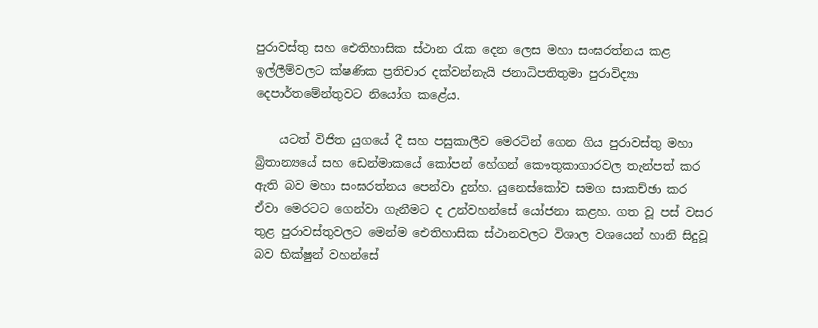පුරාවස්තු සහ ඓතිහාසික ස්ථාන රැක දෙන ලෙස මහා සංඝරත්නය කළ ඉල්ලීම්වලට ක්ෂණික ප්‍රතිචාර දක්වන්නැයි ජනාධිපතිතුමා පුරාවිද්‍යා දෙපාර්තමේන්තුවට නියෝග කළේය.

    යටත් විජිත යුගයේ දී සහ පසුකාලීව මෙරටින් ගෙන ගිය පුරාවස්තු මහා බ්‍රිතාන්‍යයේ සහ ඩෙන්මාකයේ කෝපන් හේගන් කෞතුකාගාරවල තැන්පත් කර ඇති බව මහා සංඝරත්නය පෙන්වා දුන්හ. යුනෙස්කෝව සමග සාකච්ඡා කර ඒවා මෙරටට ගෙන්වා ගැනීමට ද උන්වහන්සේ යෝජනා කළහ. ගත වූ පස් වසර තුළ පුරාවස්තුවලට මෙන්ම ඓතිහාසික ස්ථානවලට විශාල වශයෙන් හානි සිදුවූ බව භික්ෂුන් වහන්සේ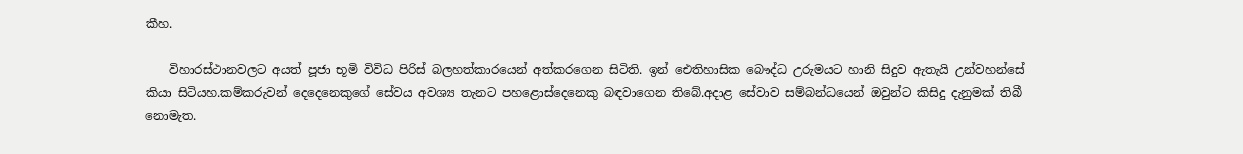කීහ.

    විහාරස්ථානවලට අයත් පූජා භූමි විවිධ පිරිස් බලහත්කාරයෙන් අත්කරගෙන සිටිති. ඉන් ඓතිහාසික බෞද්ධ උරුමයට හානි සිදුව ඇතැයි උන්වහන්සේ කියා සිටියහ.කම්කරුවන් දෙදෙනෙකුගේ සේවය අවශ්‍ය තැනට පහළොස්දෙනෙකු බඳවාගෙන තිබේ.අදාළ සේවාව සම්බන්ධයෙන් ඔවුන්ට කිසිදු දැනුමක් තිබී නොමැත.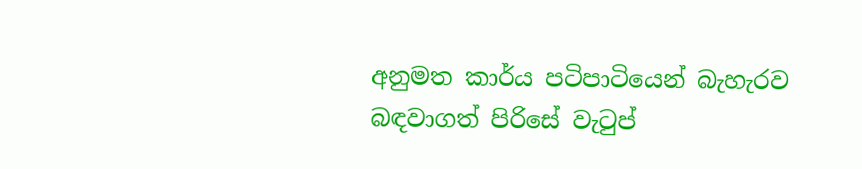අනුමත කාර්ය පටිපාටියෙන් බැහැරව බඳවාගත් පිරිසේ වැටුප්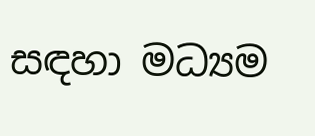සඳහා මධ්‍යම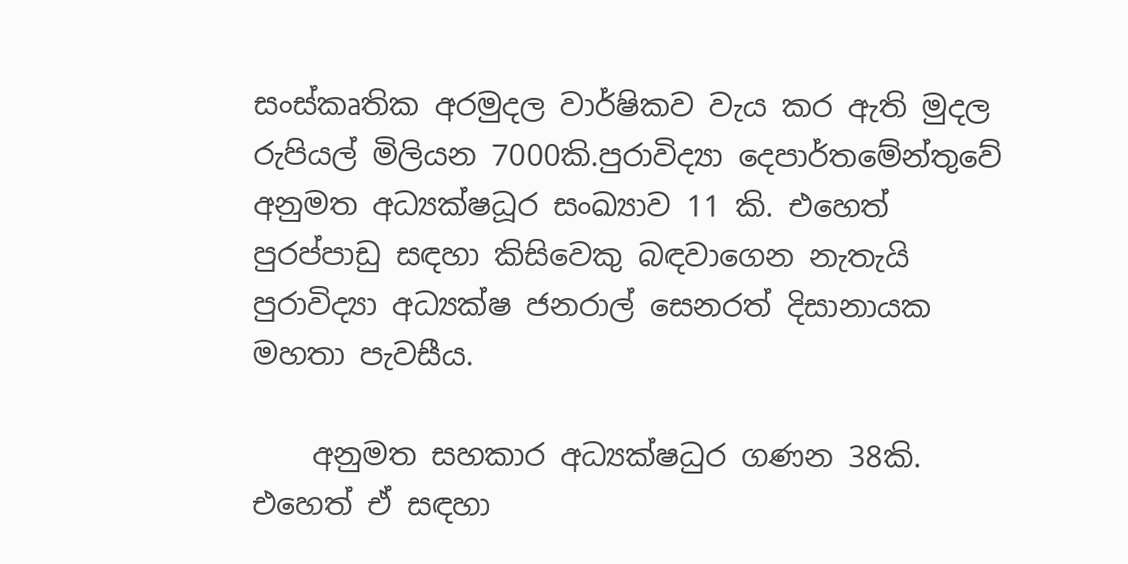සංස්කෘතික අරමුදල වාර්ෂිකව වැය කර ඇති මුදල රුපියල් මිලියන 7000කි.පුරාවිද්‍යා දෙපාර්තමේන්තුවේ අනුමත අධ්‍යක්ෂධූර සංඛ්‍යාව 11 කි. එහෙත් පුරප්පාඩු සඳහා කිසිවෙකු බඳවාගෙන නැතැයි පුරාවිද්‍යා අධ්‍යක්ෂ ජනරාල් සෙනරත් දිසානායක මහතා පැවසීය.

    අනුමත සහකාර අධ්‍යක්ෂධුර ගණන 38කි. එහෙත් ඒ සඳහා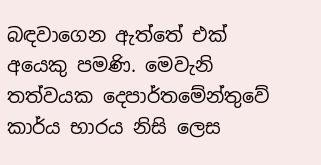බඳවාගෙන ඇත්තේ එක් අයෙකු පමණි. මෙවැනි තත්වයක දෙපාර්තමේන්තුවේ කාර්ය භාරය නිසි ලෙස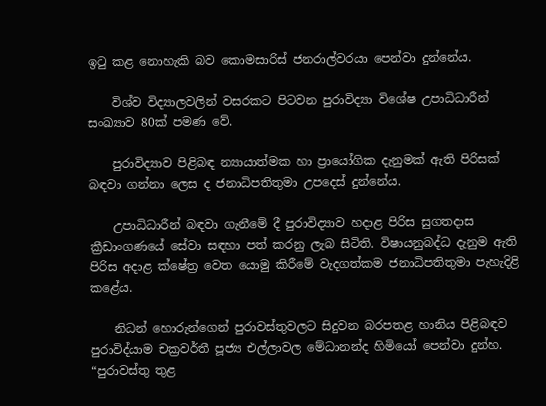ඉටු කළ නොහැකි බව කොමසාරිස් ජනරාල්වරයා පෙන්වා දුන්නේය.

    විශ්ව විද්‍යාලවලින් වසරකට පිටවන පුරාවිද්‍යා විශේෂ උපාධිධාරීන් සංඛ්‍යාව 80ක් පමණ වේ.

    පුරාවිද්‍යාව පිළිබඳ න්‍යායාත්මක හා ප්‍රායෝගික දැනුමක් ඇති පිරිසක් බඳවා ගන්නා ලෙස ද ජනාධිපතිතුමා උපදෙස් දුන්නේය.

    උපාධිධාරීන් බඳවා ගැනීමේ දී පුරාවිද්‍යාව හදාළ පිරිස සුගතදාස ක්‍රීඩාංගණයේ සේවා සඳහා පත් කරනු ලැබ සිටිති. විෂායනුබද්ධ දැනුම ඇති පිරිස අදාළ ක්ෂේත්‍ර වෙත යොමු කිරීමේ වැදගත්කම ජනාධිපතිතුමා පැහැදිළි කළේය.

    නිධන් හොරුන්ගෙන් පුරාවස්තුවලට සිදුවන බරපතළ හානිය පිළිබඳව පුරාවිද්යාම චක්‍රවර්තී පූජ්‍ය එල්ලාවල මේධානන්ද හිමියෝ පෙන්වා දුන්හ. “පුරාවස්තු තුළ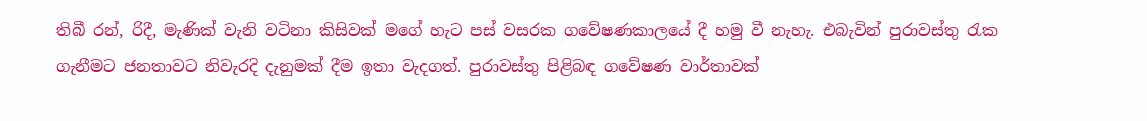තිබී රන්, රිදී, මැණික් වැනි වටිනා කිසිවක් මගේ හැට පස් වසරක ගවේෂණකාලයේ දී හමු වී නැහැ. එබැවින් පුරාවස්තු රැක ගැනීමට ජනතාවට නිවැරදි දැනුමක් දීම ඉතා වැදගත්. පුරාවස්තු පිළිබඳ ගවේෂණ වාර්තාවක්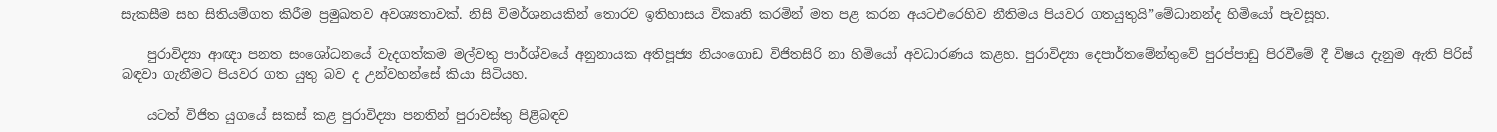සැකසීම සහ සිතියම්ගත කිරීම ප්‍රමුඛතව අවශ්‍යතාවක්. නිසි විමර්ශනයකින් තොරව ඉතිහාසය විකෘති කරමින් මත පළ කරන අයටඑරෙහිව නීතිමය පියවර ගතයුතුයි”මේධානන්ද හිමියෝ පැවසූහ.

    පුරාවිද්‍යා ආඥා පනත සංශෝධනයේ වැදගත්කම මල්වතු පාර්ශ්වයේ අනුනායක අතිපූජ්‍ය නියංගොඩ විජිතසිරි නා හිමියෝ අවධාරණය කළහ. පුරාවිද්‍යා දෙපාර්තමේන්තුවේ පුරප්පාඩු පිරවීමේ දී විෂය දැනුම ඇති පිරිස් බඳවා ගැනීමට පියවර ගත යුතු බව ද උන්වහන්සේ කියා සිටියහ.

    යටත් විජිත යුගයේ සකස් කළ පුරාවිද්‍යා පනතින් පුරාවස්තු පිළිබඳව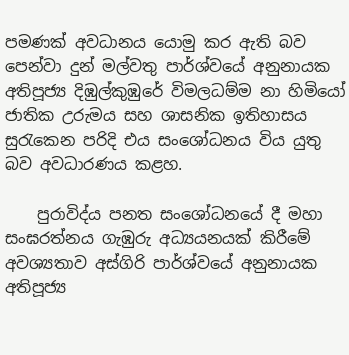පමණක් අවධානය යොමු කර ඇති බව පෙන්වා දුන් මල්වතු පාර්ශ්වයේ අනුනායක අතිපූජ්‍ය දිඹුල්කුඹුරේ විමලධම්ම නා හිමියෝ ජාතික උරුමය සහ ශාසනික ඉතිහාසය සුරැකෙන පරිදි එය සංශෝධනය විය යුතු බව අවධාරණය කළහ.

    පුරාවිද්ය පනත සංශෝධනයේ දී මහා සංඝරත්නය ගැඹුරු අධ්‍යයනයක් කිරීමේ අවශ්‍යතාව අස්ගිරි පාර්ශ්වයේ අනුනායක අතිපූජ්‍ය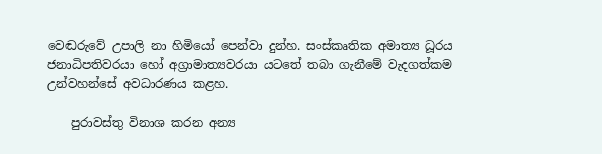වෙඬරුවේ උපාලි නා හිමියෝ පෙන්වා දුන්හ. සංස්කෘතික අමාත්‍ය ධූරය ජනාධිපතිවරයා හෝ අග්‍රාමාත්‍යවරයා යටතේ තබා ගැනීමේ වැදගත්කම උන්වහන්සේ අවධාරණය කළහ.

    පුරාවස්තු විනාශ කරන අන්‍ය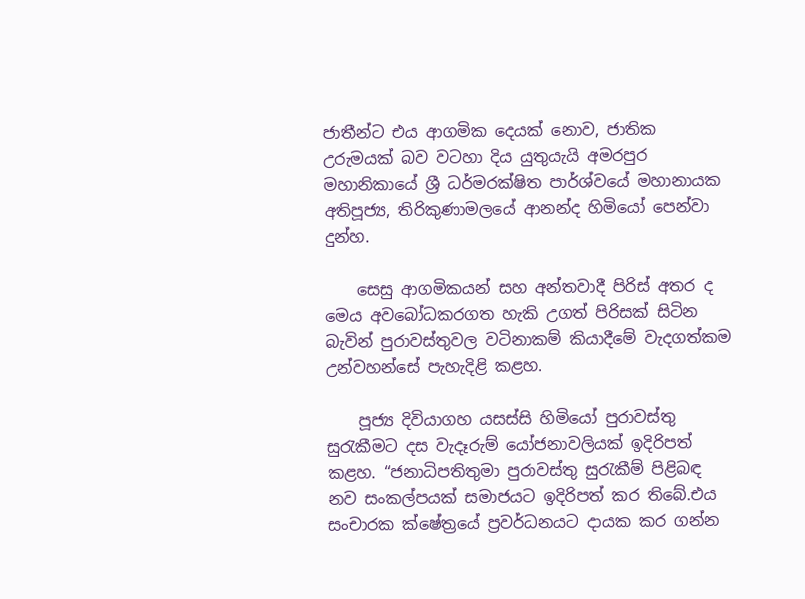ජාතීන්ට එය ආගමික දෙයක් නොව, ජාතික උරුමයක් බව වටහා දිය යුතුයැයි අමරපුර මහානිකායේ ශ්‍රී ධර්මරක්ෂිත පාර්ශ්වයේ මහානායක අතිපූජ්‍ය, තිරිකුණාමලයේ ආනන්ද හිමියෝ පෙන්වා දුන්හ.

    සෙසු ආගමිකයන් සහ අන්තවාදී පිරිස් අතර ද මෙය අවබෝධකරගත හැකි උගත් පිරිසක් සිටින බැවින් පුරාවස්තුවල වටිනාකම් කියාදීමේ වැදගත්කම උන්වහන්සේ පැහැදිළි කළහ.

    පූජ්‍ය දිවියාගහ යසස්සි හිමියෝ පුරාවස්තු සුරැකීමට දස වැදෑරුම් යෝජනාවලියක් ඉදිරිපත් කළහ. “ජනාධිපතිතුමා පුරාවස්තු සුරැකීම් පිළිබඳ නව සංකල්පයක් සමාජයට ඉදිරිපත් කර තිබේ.එය සංචාරක ක්ෂේත්‍රයේ ප්‍රවර්ධනයට දායක කර ගන්න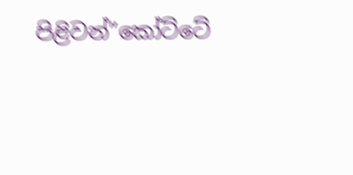පිළිවන්”කෝට්ටේ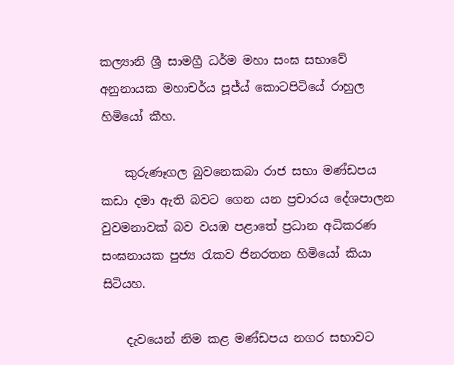කල්‍යානි ශ්‍රී සාමග්‍රී ධර්ම මහා සංඝ සභාවේ අනුනායක මහාචර්ය පූජ්ය් කොටපිටියේ රාහුල හිමියෝ කීහ.

    කුරුණෑගල බුවනෙකබා රාජ සභා මණ්ඩපය කඩා දමා ඇති බවට ගෙන යන ප්‍රචාරය දේශපාලන වුවමනාවක් බව වයඹ පළාතේ ප්‍රධාන අධිකරණ සංඝනායක පුජ්‍ය රැකව ජිනරතන හිමියෝ කියා සිටියහ.

    දැවයෙන් නිම කළ මණ්ඩපය නගර සභාවට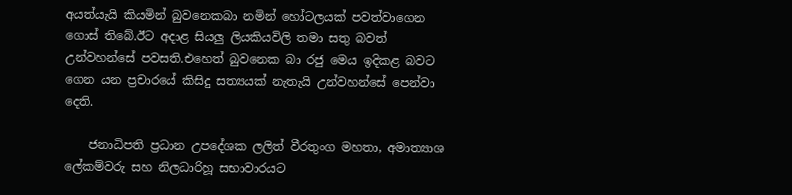අයත්යැයි කියමින් බුවනෙකබා නමින් හෝටලයක් පවත්වාගෙන ගොස් තිබේ.ඊට අදාළ සියලු ලියකියවිලි තමා සතු බවත් උන්වහන්සේ පවසති.එහෙත් බුවනෙක බා රජු මෙය ඉදිකළ බවට ගෙන යන ප්‍රචාරයේ කිසිදු සත්‍යයක් නැතැයි උන්වහන්සේ පෙන්වා දෙති.

    ජනාධිපති ප්‍රධාන උපදේශක ලලිත් වීරතුංග මහතා, අමාත්‍යාශ ලේකම්වරු සහ නිලධාරිහූ සභාවාරයට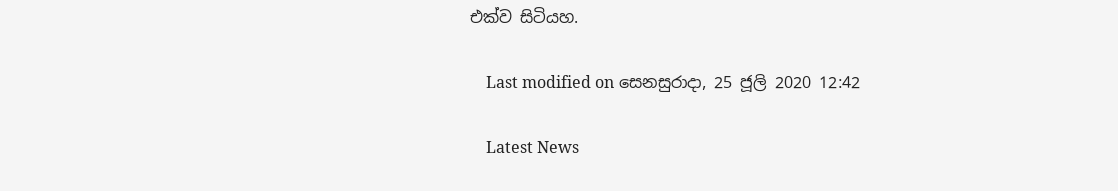එක්ව සිටියහ.

    Last modified on සෙනසුරාදා, 25 ජූලි 2020 12:42

    Latest News